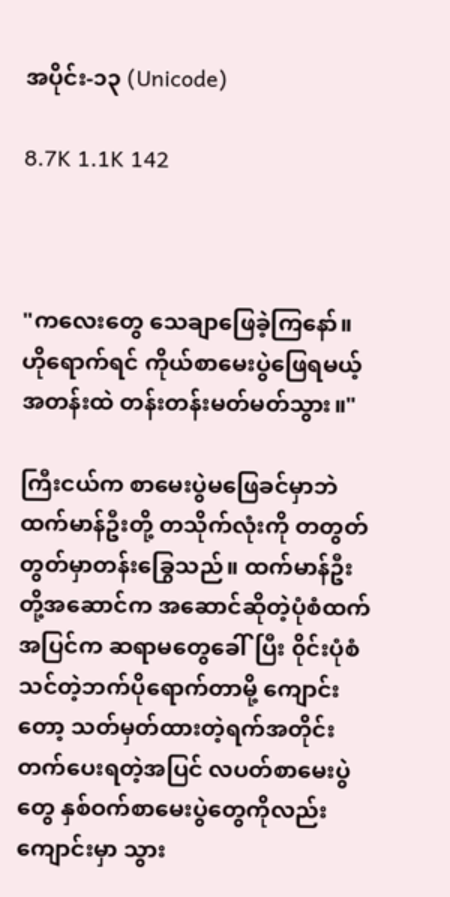အပိုင်း-၁၃ (Unicode)

8.7K 1.1K 142



"ကလေးတွေ သေချာဖြေခဲ့ကြနော်။ ဟိုရောက်ရင် ကိုယ်စာမေးပွဲဖြေရမယ့် အတန်းထဲ တန်းတန်းမတ်မတ်သွား။"

ကြီးငယ်က စာမေးပွဲမဖြေခင်မှာဘဲ ထက်မာန်ဦးတို့ တသိုက်လုံးကို တတွတ်တွတ်မှာတန်းခြွေသည်။ ထက်မာန်ဦးတို့အဆောင်က အဆောင်ဆိုတဲ့ပုံစံထက် အပြင်က ဆရာမတွေခေါ်ပြီး ၀ိုင်းပုံစံ သင်တဲ့ဘက်ပိုရောက်တာမို့ ကျောင်းတော့ သတ်မှတ်ထားတဲ့ရက်အတိုင်း တက်ပေးရတဲ့အပြင် လပတ်စာမေးပွဲတွေ နှစ်ဝက်စာမေးပွဲတွေကိုလည်း ကျောင်းမှာ သွား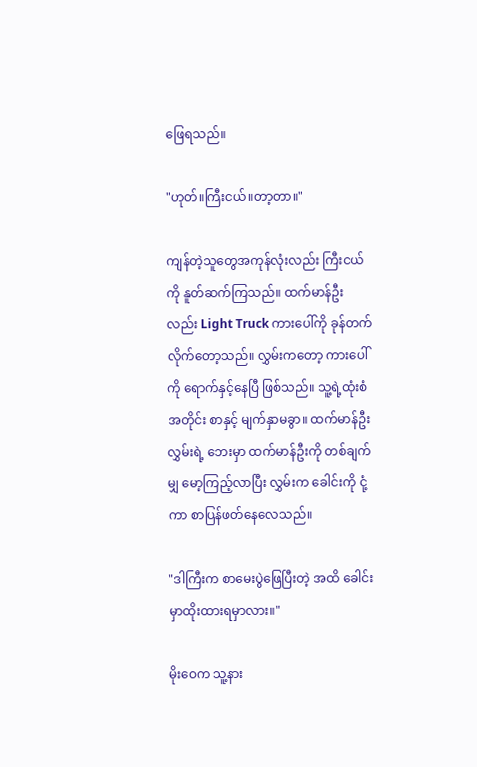ဖြေရသည်။

"ဟုတ်။ကြီးငယ်။တာ့တာ။"

ကျန်တဲ့သူတွေအကုန်လုံးလည်း ကြီးငယ်ကို နူတ်ဆက်ကြသည်။ ထက်မာန်ဦးလည်း Light Truck ကားပေါ်ကို ခုန်တက်လိုက်တော့သည်။ လွှမ်းကတော့ ကားပေါ်ကို ရောက်နှင့်နေပြီ ဖြစ်သည်။ သူ့ရဲ့ထုံးစံအတိုင်း စာနှင့် မျက်နှာမခွာ။ ထက်မာန်ဦး လွှမ်းရဲ့ ဘေးမှာ ထက်မာန်ဦးကို တစ်ချက်မျှ မော့ကြည့်လာပြီး လွှမ်းက ခေါင်းကို ငုံ့ကာ စာပြန်ဖတ်နေလေသည်။

"ဒါကြီးက စာမေးပွဲဖြေပြီးတဲ့ အထိ ခေါင်းမှာထိုးထားရမှာလား။"

မိုးဝေက သူ့နား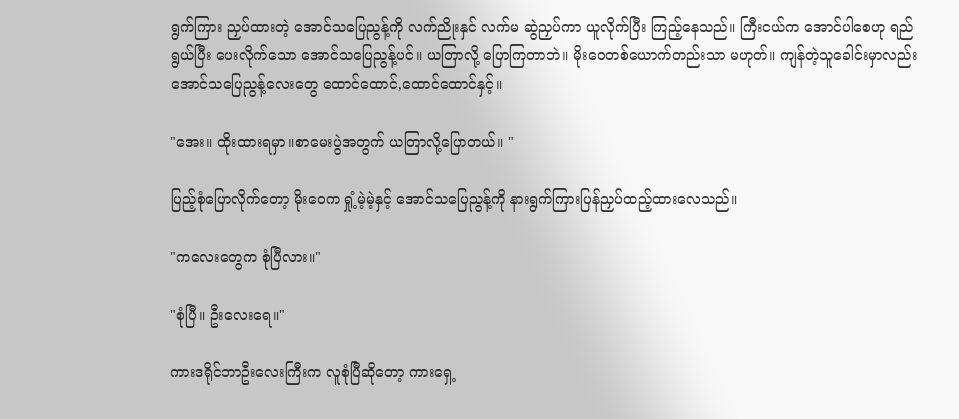ရွက်ကြား ညှပ်ထားတဲ့ အောင်သပြေညွန့်ကို လက်ညိုးနှင် လက်မ ဆွဲညှပ်ကာ ယူလိုက်ပြီး ကြည့်နေသည်။ ကြီးငယ်က အောင်ပါစေဟု ရည်ရွယ်ပြီး ပေးလိုက်သော အောင်သပြေညွန့်ပင်။ ယတြာလို့ ပြောကြတာဘဲ။ မိုးဝေတစ်ယောက်တည်းသာ မဟုတ်။ ကျန်တဲ့သူခေါင်းမှာလည်း အောင်သပြေညွန့်လေးတွေ ထောင်ထောင်,ထောင်ထောင်နှင့်။

"အေး။ ထိုးထားရမှာ။စာမေးပွဲအတွက် ယတြာလို့ပြောတယ်။ "

ပြည့်စုံပြောလိုက်တော့ မိုးဝေက ရှုံ့မဲ့မဲ့နှင့် အောင်သပြေညွန့်ကို နားရွက်ကြားပြန်ညှပ်ထည့်ထားလေသည်။

"ကလေးတွေက စုံပြီလား။"

"စုံပြီ။ ဦးလေးရေ။"

ကားဒရိုင်ဘာဦးလေးကြီးက လူစုံပြီဆိုတော့ ကားရှေ့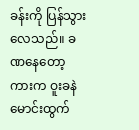ခန်းကို ပြန်သွားလေသည်။ ခဏနေတော့ ကားက ဝူးခနဲမောင်းထွက်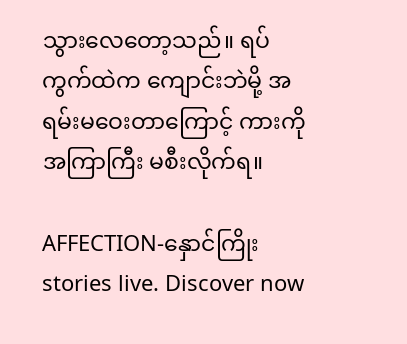သွားလေတော့သည်။ ရပ်ကွက်ထဲက ကျောင်းဘဲမို့ အရမ်းမဝေးတာကြောင့် ကားကိုအကြာကြီး မစီးလိုက်ရ။

AFFECTION-နှောင်ကြိုး stories live. Discover now